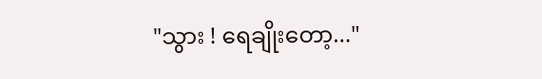"သွား ! ရေချိုးတော့..."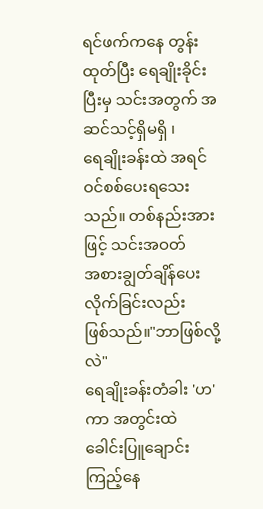ရင်ဖက်ကနေ တွန်းထုတ်ပြီး ရေချိုးခိုင်း
ပြီးမှ သင်းအတွက် အဆင်သင့်ရှိမရှိ ၊
ရေချိုးခန်းထဲ အရင်ဝင်စစ်ပေးရသေး
သည်။ တစ်နည်းအားဖြင့် သင်းအဝတ်
အစားချွတ်ချိန်ပေးလိုက်ခြင်းလည်း
ဖြစ်သည်။"ဘာဖြစ်လို့လဲ"
ရေချိုးခန်းတံခါး 'ဟ' ကာ အတွင်းထဲ
ခေါင်းပြူချောင်းကြည့်နေ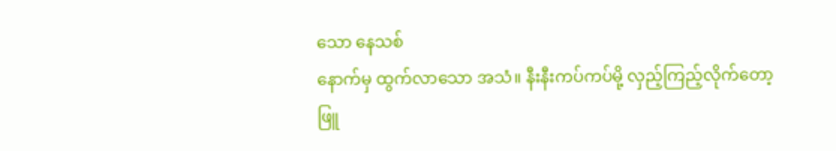သော နေသစ်
နောက်မှ ထွက်လာသော အသံ။ နီးနီးကပ်ကပ်မို့ လှည့်ကြည့်လိုက်တော့
ဖြူ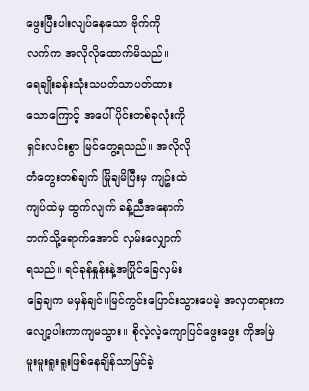ဖွေးပြီးပါးလျပ်နေသော ဗိုက်ကို
လက်က အလိုလိုထောက်မိသည်။
ရေချိုးခန်းသုံးသပတ်သာပတ်ထား
သောကြောင့် အပေါ်ပိုင်းတစ်ခုလုံးကို
ရှင်းလင်းစွာ မြင်တွေ့ရသည်။ အလိုလို
တံတွေးတစ်ချက် မြိုချမိပြီးမှ ကျဥ်းထဲ
ကျပ်ထဲမှ ထွက်လျက် ခန့်ညီအနောက်
ဘက်သို့ရောက်အောင် လှမ်းလျှောက်
ရသည်။ ရင်ခုန်နှုန်းနဲ့အပြိုင်ခြေလှမ်း
ခြေချက မမှန်ချင်။မြင်ကွင်းပြောင်းသွားပေမဲ့ အလှတရားကလျော့ပါးကာကျမသွား။ စိုလဲ့လဲ့ကျောပြင်ဖွေးဖွေး ကိုအမြဲ မူးမူးရူးရူးဖြစ်နေချိန်သာမြင်ခဲ့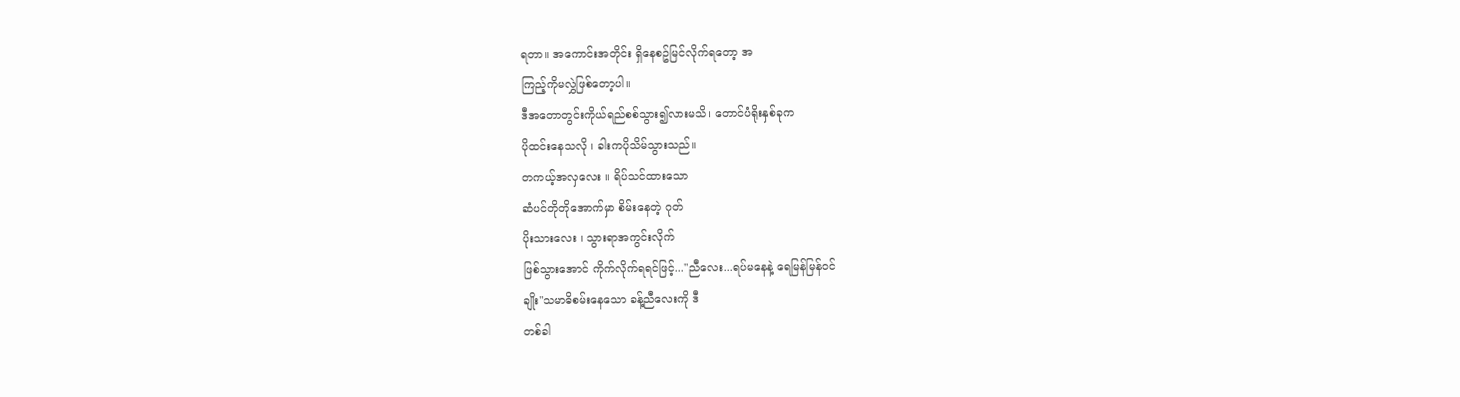ရတာ။ အကောင်းအတိုင်း ရှိနေစဥ်မြင်လိုက်ရတော့ အ
ကြည့်ကိုမလွှဲဖြစ်တော့ပါ။
ဒီအတောတွင်းကိုယ်ရည်စစ်သွား၍လားမသိ၊ တောင်ပံရိုးနှစ်ခုက
ပိုထင်းနေသလို ၊ ခါးကပိုသိမ်သွားသည်။
တကယ့်အလှလေး ။ ရိပ်သင်ထားသော
ဆံပင်တိုတိုအောက်မှာ စိမ်းနေတဲ့ ဂုတ်
ပိုးသားလေး ၊ သွားရာအကွင်းလိုက်
ဖြစ်သွားအောင် ကိုက်လိုက်ရရင်ဖြင့်..."ညီလေး...ရပ်မနေနဲ့ ရေမြန်မြန်ဝင်
ချိုး"သမာဓိစမ်းနေသော ခန့်ညီလေးကို ဒီ
တစ်ခါ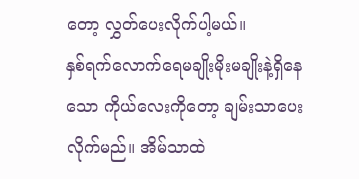တော့ လွှတ်ပေးလိုက်ပါ့မယ်။
နှစ်ရက်လောက်ရေမချိုးမိုးမချိုးနဲ့ရှိနေသော ကိုယ်လေးကိုတော့ ချမ်းသာပေးလိုက်မည်။ အိမ်သာထဲ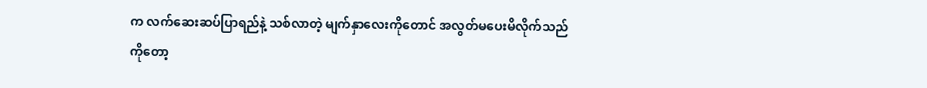က လက်ဆေးဆပ်ပြာရည်နဲ့ သစ်လာတဲ့ မျက်နှာလေးကိုတောင် အလွတ်မပေးမိလိုက်သည်
ကိုတော့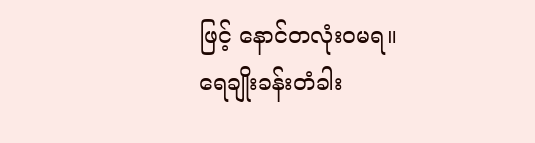ဖြင့် နောင်တလုံးဝမရ။
ရေချိုးခန်းတံခါး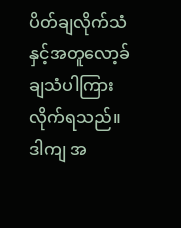ပိတ်ချလိုက်သံနှင့်အတူလော့ခ်ချသံပါကြားလိုက်ရသည်။
ဒါကျ အ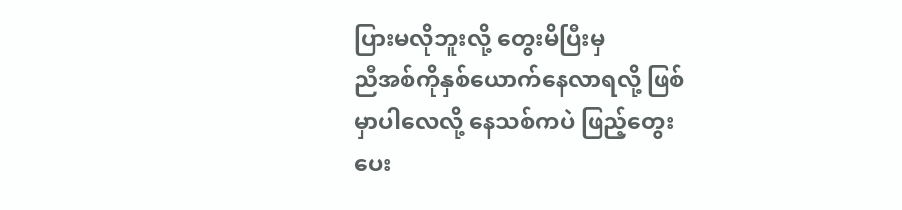ပြားမလိုဘူးလို့ တွေးမိပြီးမှ
ညီအစ်ကိုနှစ်ယောက်နေလာရလို့ ဖြစ်
မှာပါလေလို့ နေသစ်ကပဲ ဖြည့်တွေး
ပေး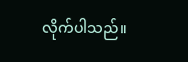လိုက်ပါသည်။